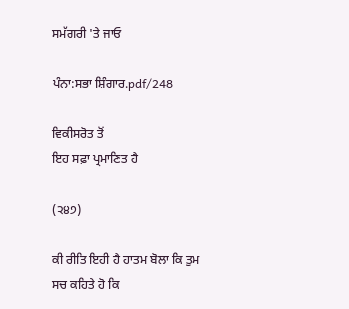ਸਮੱਗਰੀ 'ਤੇ ਜਾਓ

ਪੰਨਾ:ਸਭਾ ਸ਼ਿੰਗਾਰ.pdf/248

ਵਿਕੀਸਰੋਤ ਤੋਂ
ਇਹ ਸਫ਼ਾ ਪ੍ਰਮਾਣਿਤ ਹੈ

(੨੪੭)

ਕੀ ਰੀਤਿ ਇਹੀ ਹੈ ਹਾਤਮ ਬੋਲਾ ਕਿ ਤੁਮ ਸਚ ਕਹਿਤੇ ਹੋ ਕਿ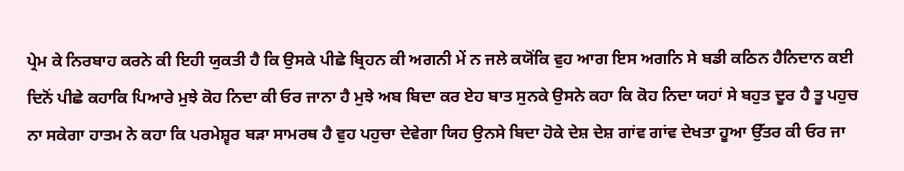ਪ੍ਰੇਮ ਕੇ ਨਿਰਬਾਹ ਕਰਨੇ ਕੀ ਇਹੀ ਯੁਕਤੀ ਹੈ ਕਿ ਉਸਕੇ ਪੀਛੇ ਬ੍ਰਿਹਨ ਕੀ ਅਗਨੀ ਮੇਂ ਨ ਜਲੇ ਕਯੋਂਕਿ ਵੁਹ ਆਗ ਇਸ ਅਗਨਿ ਸੇ ਬਡੀ ਕਠਿਨ ਹੈਨਿਦਾਨ ਕਈ ਦਿਨੋਂ ਪੀਛੇ ਕਹਾਕਿ ਪਿਆਰੇ ਮੁਝੇ ਕੋਹ ਨਿਦਾ ਕੀ ਓਰ ਜਾਨਾ ਹੈ ਮੁਝੇ ਅਬ ਬਿਦਾ ਕਰ ਏਹ ਬਾਤ ਸੁਨਕੇ ਉਸਨੇ ਕਹਾ ਕਿ ਕੋਹ ਨਿਦਾ ਯਹਾਂ ਸੇ ਬਹੁਤ ਦੂਰ ਹੈ ਤੂ ਪਹੁਚ ਨਾ ਸਕੇਗਾ ਹਾਤਮ ਨੇ ਕਹਾ ਕਿ ਪਰਮੇਸ਼੍ਵਰ ਬੜਾ ਸਾਮਰਥ ਹੈ ਵੁਹ ਪਹੁਚਾ ਦੇਵੇਗਾ ਯਿਹ ਉਨਸੇ ਬਿਦਾ ਹੋਕੇ ਦੇਸ਼ ਦੇਸ਼ ਗਾਂਵ ਗਾਂਵ ਦੇਖਤਾ ਹੂਆ ਉੱਤਰ ਕੀ ਓਰ ਜਾ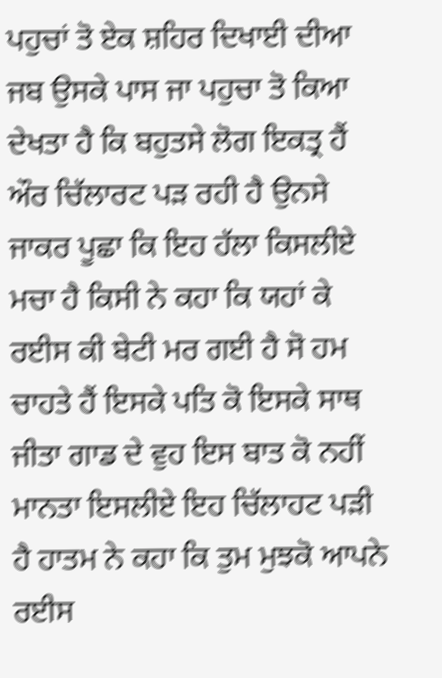ਪਹੁਚਾਂ ਤੋ ਏਕ ਸ਼ਹਿਰ ਦਿਖਾਈ ਦੀਆ ਜਬ ਉਸਕੇ ਪਾਸ ਜਾ ਪਹੁਚਾ ਤੋ ਕਿਆ ਦੇਖਤਾ ਹੈ ਕਿ ਬਹੁਤਸੇ ਲੋਗ ਇਕਤ੍ਰ ਹੈਂ ਔਰ ਚਿੱਲਾਰਟ ਪੜ ਰਹੀ ਹੈ ਉਨਸੇ ਜਾਕਰ ਪੂਛਾ ਕਿ ਇਹ ਹੱਲਾ ਕਿਸਲੀਏ ਮਚਾ ਹੈ ਕਿਸੀ ਨੇ ਕਹਾ ਕਿ ਯਹਾਂ ਕੇ ਰਈਸ ਕੀ ਬੇਟੀ ਮਰ ਗਈ ਹੈ ਸੋ ਹਮ ਚਾਹਤੇ ਹੈਂ ਇਸਕੇ ਪਤਿ ਕੋ ਇਸਕੇ ਸਾਥ ਜੀਤਾ ਗਾਡ ਦੇ ਵੁਹ ਇਸ ਬਾਤ ਕੋ ਨਹੀਂ ਮਾਨਤਾ ਇਸਲੀਏ ਇਹ ਚਿੱਲਾਹਟ ਪੜੀ ਹੈ ਹਾਤਮ ਨੇ ਕਹਾ ਕਿ ਤੁਮ ਮੁਝਕੋ ਆਪਨੇ ਰਈਸ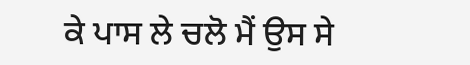ਕੇ ਪਾਸ ਲੇ ਚਲੋ ਮੈਂ ਉਸ ਸੇ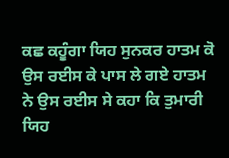ਕਛ ਕਹੂੰਗਾ ਯਿਹ ਸੁਨਕਰ ਹਾਤਮ ਕੋ ਉਸ ਰਈਸ ਕੇ ਪਾਸ ਲੇ ਗਏ ਹਾਤਮ ਨੇ ਉਸ ਰਈਸ ਸੇ ਕਹਾ ਕਿ ਤੁਮਾਰੀ ਯਿਹ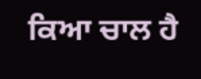ਕਿਆ ਚਾਲ ਹੈ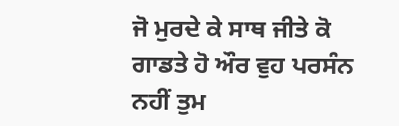ਜੋ ਮੁਰਦੇ ਕੇ ਸਾਥ ਜੀਤੇ ਕੋ ਗਾਡਤੇ ਹੋ ਔਰ ਵੁਹ ਪਰਸੰਨ ਨਹੀਂ ਤੁਮ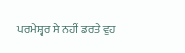ਪਰਮੇਸ਼੍ਵਰ ਸੇ ਨਹੀਂ ਡਰਤੇ ਵੁਹ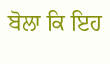ਬੋਲਾ ਕਿ ਇਹ